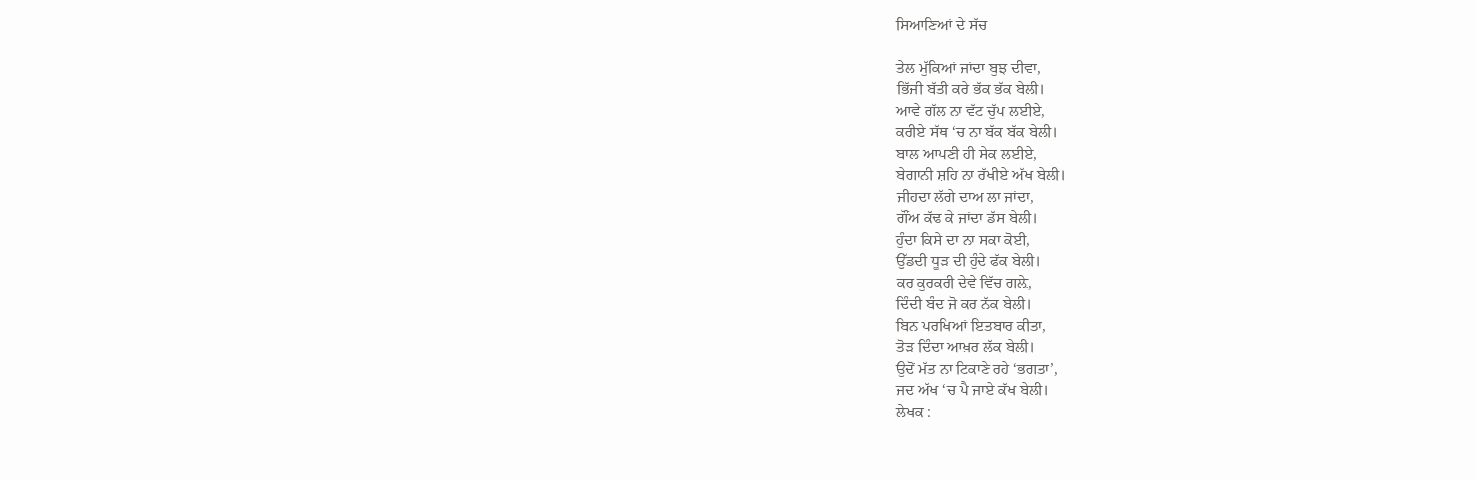ਸਿਆਣਿਆਂ ਦੇ ਸੱਚ

ਤੇਲ ਮੁੱਕਿਆਂ ਜਾਂਦਾ ਬੁਝ ਦੀਵਾ,
ਭਿੱਜੀ ਬੱਤੀ ਕਰੇ ਭੱਕ ਭੱਕ ਬੇਲੀ।
ਆਵੇ ਗੱਲ ਨਾ ਵੱਟ ਚੁੱਪ ਲਈਏ,
ਕਰੀਏ ਸੱਥ ‘ਚ ਨਾ ਬੱਕ ਬੱਕ ਬੇਲੀ।
ਬਾਲ ਆਪਣੀ ਹੀ ਸੇਕ ਲਈਏ,
ਬੇਗਾਨੀ ਸ਼ਹਿ ਨਾ ਰੱਖੀਏ ਅੱਖ ਬੇਲੀ।
ਜੀਹਦਾ ਲੱਗੇ ਦਾਅ ਲਾ ਜਾਂਦਾ,
ਗੌਂਅ ਕੱਢ ਕੇ ਜਾਂਦਾ ਡੱਸ ਬੇਲੀ।
ਹੁੰਦਾ ਕਿਸੇ ਦਾ ਨਾ ਸਕਾ ਕੋਈ,
ਉੱਡਦੀ ਧੂੜ ਦੀ ਹੁੰਦੇ ਫੱਕ ਬੇਲੀ।
ਕਰ ਕੁਰਕਰੀ ਦੇਵੇ ਵਿੱਚ ਗਲ਼ੇ,
ਦਿੰਦੀ ਬੰਦ ਜੋ ਕਰ ਨੱਕ ਬੇਲੀ।
ਬਿਨ ਪਰਖਿਆਂ ਇਤਬਾਰ ਕੀਤਾ,
ਤੋੜ ਦਿੰਦਾ ਆਖ਼ਰ ਲੱਕ ਬੇਲੀ।
ਉਦੋਂ ਮੱਤ ਨਾ ਟਿਕਾਣੇ ਰਹੇ ‘ਭਗਤਾ’,
ਜਦ ਅੱਖ ‘ਚ ਪੈ ਜਾਏ ਕੱਖ ਬੇਲੀ।
ਲੇਖਕ :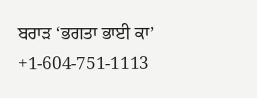ਬਰਾੜ ‘ਭਗਤਾ ਭਾਈ ਕਾ’
+1-604-751-1113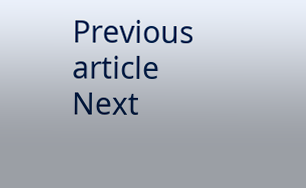Previous article
Next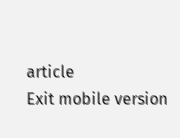article
Exit mobile version